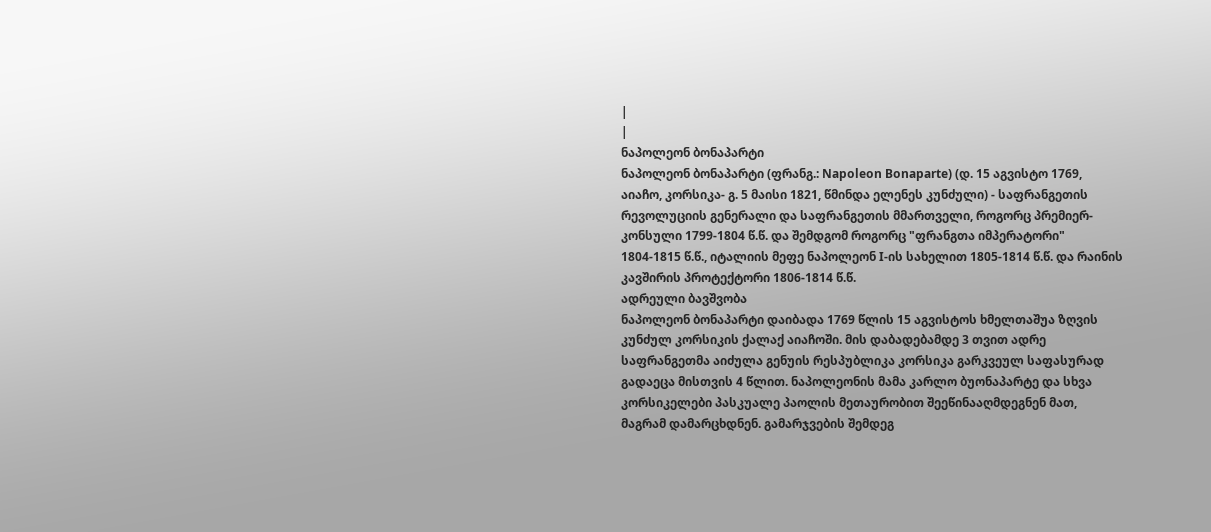|
|
ნაპოლეონ ბონაპარტი
ნაპოლეონ ბონაპარტი (ფრანგ.: Napoleon Bonaparte) (დ. 15 აგვისტო 1769, აიაჩო, კორსიკა- გ. 5 მაისი 1821, წმინდა ელენეს კუნძული) - საფრანგეთის რევოლუციის გენერალი და საფრანგეთის მმართველი, როგორც პრემიერ-კონსული 1799-1804 წ.წ. და შემდგომ როგორც "ფრანგთა იმპერატორი" 1804-1815 წ.წ., იტალიის მეფე ნაპოლეონ I-ის სახელით 1805-1814 წ.წ. და რაინის კავშირის პროტექტორი 1806-1814 წ.წ.
ადრეული ბავშვობა
ნაპოლეონ ბონაპარტი დაიბადა 1769 წლის 15 აგვისტოს ხმელთაშუა ზღვის კუნძულ კორსიკის ქალაქ აიაჩოში. მის დაბადებამდე 3 თვით ადრე საფრანგეთმა აიძულა გენუის რესპუბლიკა კორსიკა გარკვეულ საფასურად გადაეცა მისთვის 4 წლით. ნაპოლეონის მამა კარლო ბუონაპარტე და სხვა კორსიკელები პასკუალე პაოლის მეთაურობით შეეწინააღმდეგნენ მათ, მაგრამ დამარცხდნენ. გამარჯვების შემდეგ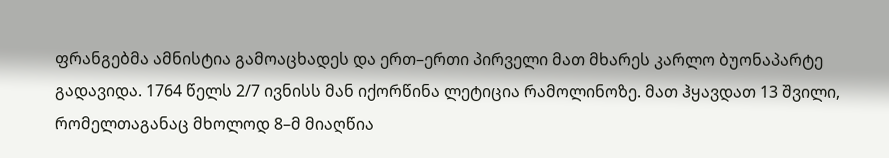ფრანგებმა ამნისტია გამოაცხადეს და ერთ–ერთი პირველი მათ მხარეს კარლო ბუონაპარტე გადავიდა. 1764 წელს 2/7 ივნისს მან იქორწინა ლეტიცია რამოლინოზე. მათ ჰყავდათ 13 შვილი, რომელთაგანაც მხოლოდ 8–მ მიაღწია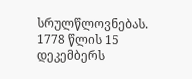სრულწლოვნებას.
1778 წლის 15 დეკემბერს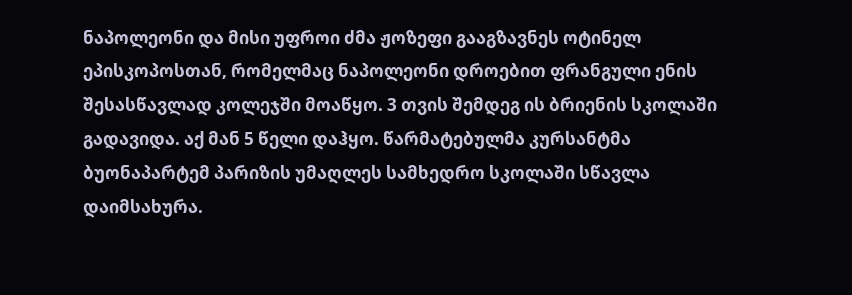ნაპოლეონი და მისი უფროი ძმა ჟოზეფი გააგზავნეს ოტინელ ეპისკოპოსთან, რომელმაც ნაპოლეონი დროებით ფრანგული ენის შესასწავლად კოლეჯში მოაწყო. 3 თვის შემდეგ ის ბრიენის სკოლაში გადავიდა. აქ მან 5 წელი დაჰყო. წარმატებულმა კურსანტმა ბუონაპარტემ პარიზის უმაღლეს სამხედრო სკოლაში სწავლა დაიმსახურა.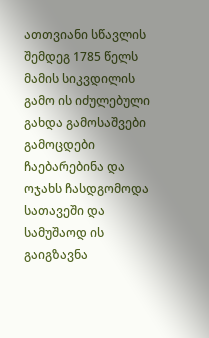ათთვიანი სწავლის შემდეგ 1785 წელს მამის სიკვდილის გამო ის იძულებული გახდა გამოსაშვები გამოცდები ჩაებარებინა და ოჯახს ჩასდგომოდა სათავეში და სამუშაოდ ის გაიგზავნა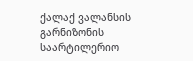ქალაქ ვალანსის გარნიზონის საარტილერიო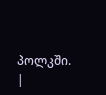პოლკში.
|